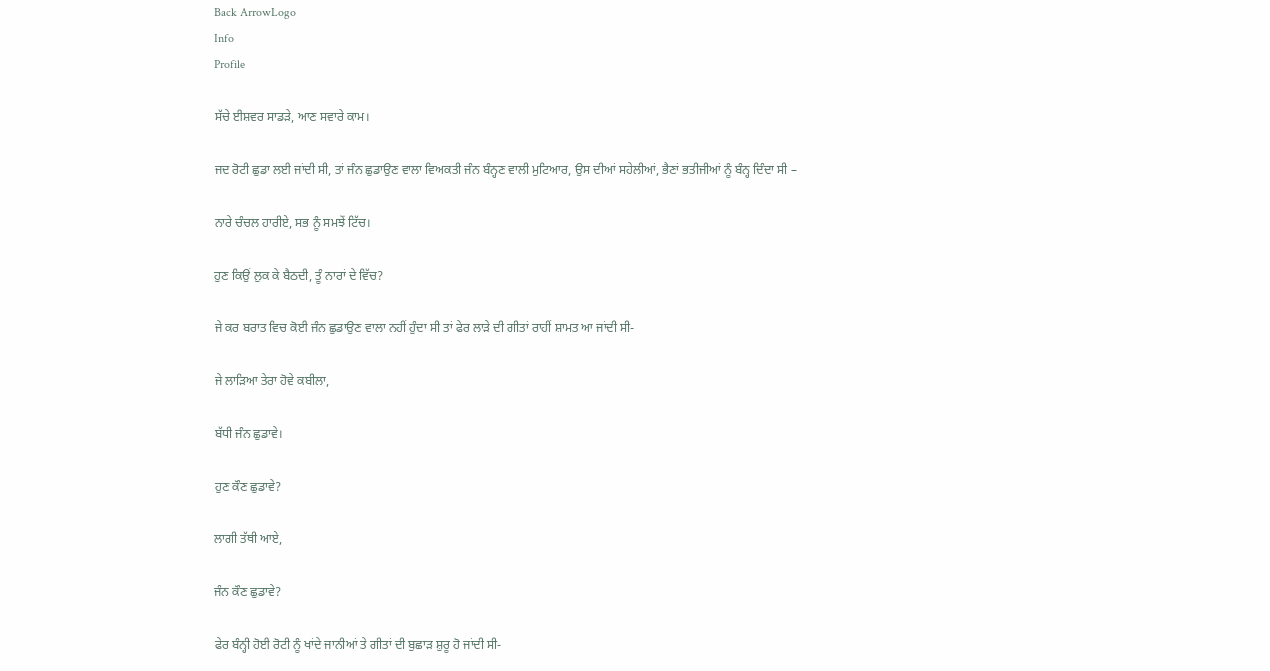Back ArrowLogo
Info
Profile

ਸੱਚੇ ਈਸ਼ਵਰ ਸਾਡੜੇ, ਆਣ ਸਵਾਰੇ ਕਾਮ।

ਜਦ ਰੋਟੀ ਛੁਡਾ ਲਈ ਜਾਂਦੀ ਸੀ, ਤਾਂ ਜੰਨ ਛੁਡਾਉਣ ਵਾਲਾ ਵਿਅਕਤੀ ਜੰਨ ਬੰਨ੍ਹਣ ਵਾਲੀ ਮੁਟਿਆਰ, ਉਸ ਦੀਆਂ ਸਹੇਲੀਆਂ, ਭੈਣਾਂ ਭਤੀਜੀਆਂ ਨੂੰ ਬੰਨ੍ਹ ਦਿੰਦਾ ਸੀ –

ਨਾਰੇ ਚੰਚਲ ਹਾਰੀਏ, ਸਭ ਨੂੰ ਸਮਝੇਂ ਟਿੱਚ।

ਹੁਣ ਕਿਉਂ ਲੁਕ ਕੇ ਬੈਠਦੀ, ਤੂੰ ਨਾਰਾਂ ਦੇ ਵਿੱਚ?

ਜੇ ਕਰ ਬਰਾਤ ਵਿਚ ਕੋਈ ਜੰਨ ਛੁਡਾਉਣ ਵਾਲਾ ਨਹੀਂ ਹੁੰਦਾ ਸੀ ਤਾਂ ਫੇਰ ਲਾੜੇ ਦੀ ਗੀਤਾਂ ਰਾਹੀਂ ਸ਼ਾਮਤ ਆ ਜਾਂਦੀ ਸੀ-

ਜੇ ਲਾੜਿਆ ਤੇਰਾ ਹੋਵੇ ਕਬੀਲਾ,

ਬੱਧੀ ਜੰਨ ਛੁਡਾਵੇ।

ਹੁਣ ਕੌਣ ਛੁਡਾਵੇ?

ਲਾਗੀ ਤੱਥੀ ਆਏ,

ਜੰਨ ਕੌਣ ਛੁਡਾਵੇ?

ਫੇਰ ਬੰਨ੍ਹੀ ਹੋਈ ਰੋਟੀ ਨੂੰ ਖਾਂਦੇ ਜਾਨੀਆਂ ਤੇ ਗੀਤਾਂ ਦੀ ਬੁਛਾੜ ਸ਼ੁਰੂ ਹੋ ਜਾਂਦੀ ਸੀ-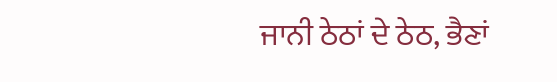ਜਾਨੀ ਠੇਠਾਂ ਦੇ ਠੇਠ, ਭੈਣਾਂ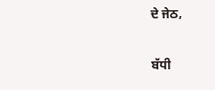ਦੇ ਜੇਠ,

ਬੱਧੀ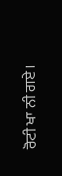ਰੋਟੀ ਖਾ ਨੀ ਗਏ।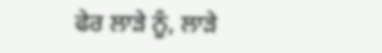ਫੇਰ ਲਾੜੇ ਨੂੰ, ਲਾੜੇ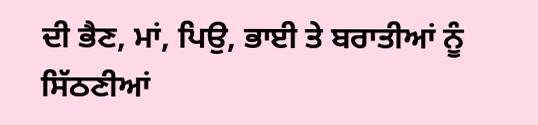ਦੀ ਭੈਣ, ਮਾਂ, ਪਿਉ, ਭਾਈ ਤੇ ਬਰਾਤੀਆਂ ਨੂੰ ਸਿੱਠਣੀਆਂ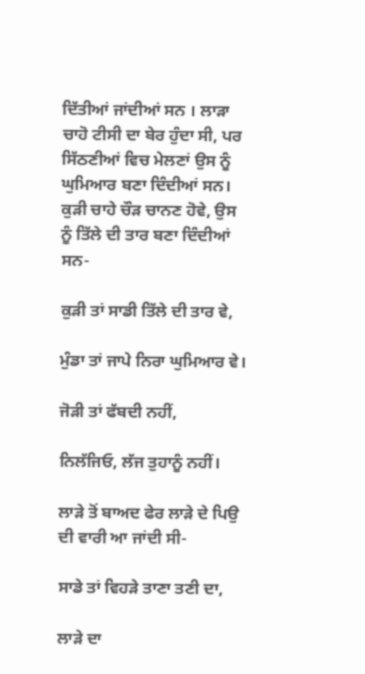ਦਿੱਤੀਆਂ ਜਾਂਦੀਆਂ ਸਨ । ਲਾੜਾ ਚਾਹੋ ਟੀਸੀ ਦਾ ਬੇਰ ਹੁੰਦਾ ਸੀ, ਪਰ ਸਿੱਠਣੀਆਂ ਵਿਚ ਮੇਲਣਾਂ ਉਸ ਨੂੰ ਘੁਮਿਆਰ ਬਣਾ ਦਿੰਦੀਆਂ ਸਨ। ਕੁੜੀ ਚਾਹੇ ਚੌੜ ਚਾਨਣ ਹੋਵੇ, ਉਸ ਨੂੰ ਤਿੱਲੇ ਦੀ ਤਾਰ ਬਣਾ ਦਿੰਦੀਆਂ ਸਨ-

ਕੁੜੀ ਤਾਂ ਸਾਡੀ ਤਿੱਲੇ ਦੀ ਤਾਰ ਵੇ,

ਮੁੰਡਾ ਤਾਂ ਜਾਪੇ ਨਿਰਾ ਘੁਮਿਆਰ ਵੇ।

ਜੋੜੀ ਤਾਂ ਫੱਬਦੀ ਨਹੀਂ,

ਨਿਲੱਜਿਓ, ਲੱਜ ਤੁਹਾਨੂੰ ਨਹੀਂ।

ਲਾੜੇ ਤੋਂ ਬਾਅਦ ਫੇਰ ਲਾੜੇ ਦੇ ਪਿਉ ਦੀ ਵਾਰੀ ਆ ਜਾਂਦੀ ਸੀ-

ਸਾਡੇ ਤਾਂ ਵਿਹੜੇ ਤਾਣਾ ਤਣੀ ਦਾ,

ਲਾੜੇ ਦਾ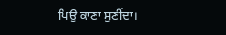ਪਿਉ ਕਾਣਾ ਸੁਣੀਂਦਾ।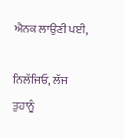ਐਨਕ ਲਾਉਣੀ ਪਈ,

ਨਿਲੱਜਿਓ, ਲੱਜ ਤੁਹਾਨੂੰ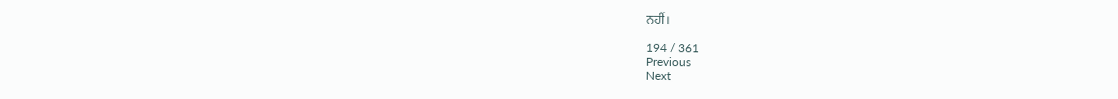ਨਹੀਂ।

194 / 361
Previous
Next